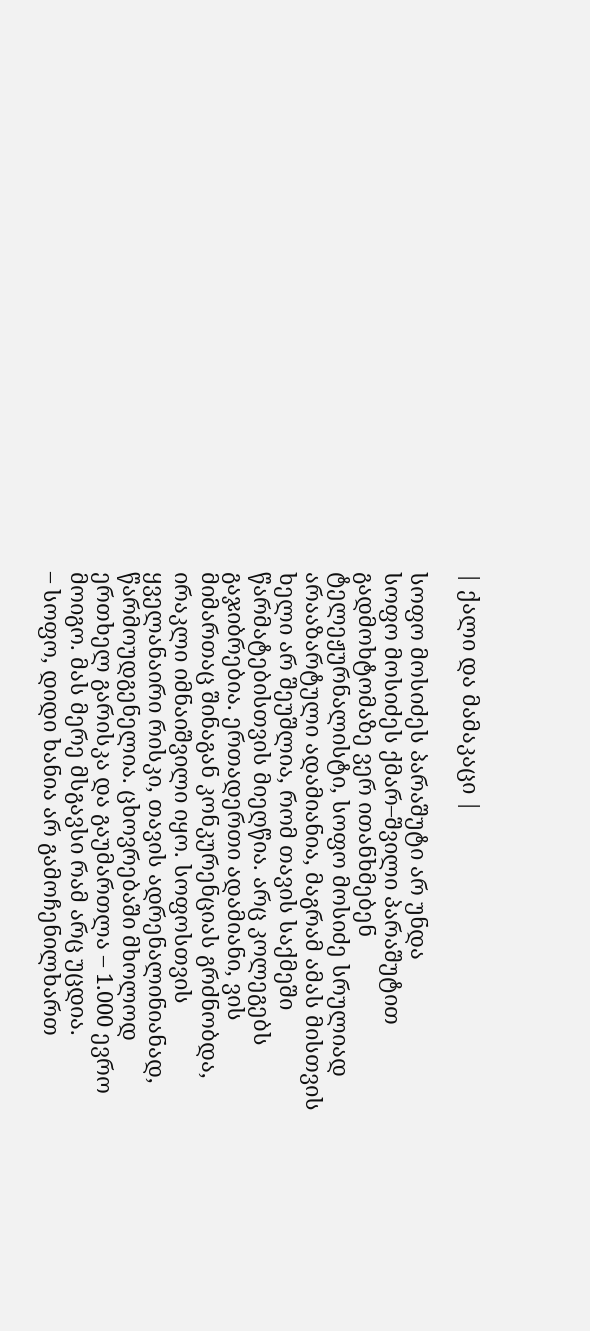| ქალი და მამაკაცი |

სოფო მოსიძეს პარაშუტი არ უნდა
სოფო მოსიძეს ქმარ–შვილი პარაშუტით გადმოხტომაზე ვერ ითანხმებენ
ტელეჟურნალისტი, სოფო მოსიძე სრულიად არააზარტული ადამიანია, მაგრამ ამას მისთვის ხელი არ შეუშლია, რომ თავის საქმეში წარმატებისთვის მიეღწია. არც კოლეგებს გაჯიბრებია. ერთადერთი ადამიანი, ვის მიმართაც შინაგან კონკურენციას გრძნობდა, ირაკლი იმნაიშვილი იყო. სოფოსთვის ყველანაირი რისკი, თავის ადრენალინიანად, წარმოუდგენელია. ცხოვრებაში მხოლოდ ერთხელ გარისკა და გაუმართლა – 1.000 ევრო მოიგო. მას მერე მსგავსი რამ არც უცდია.
– სოფო, დიდი ხანია არ გამოჩენილხართ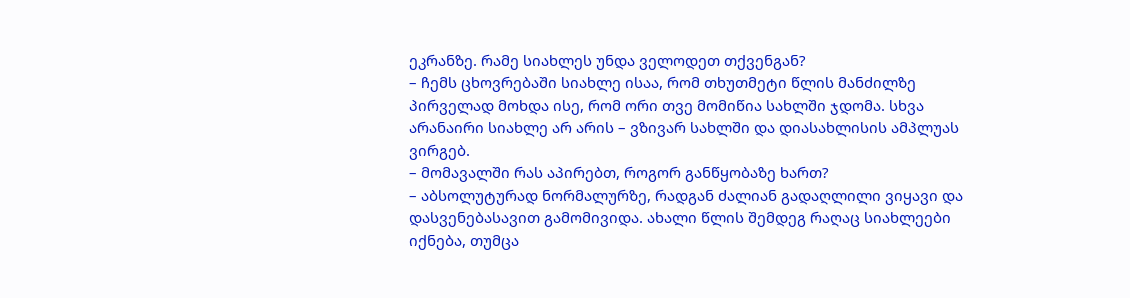ეკრანზე. რამე სიახლეს უნდა ველოდეთ თქვენგან?
– ჩემს ცხოვრებაში სიახლე ისაა, რომ თხუთმეტი წლის მანძილზე პირველად მოხდა ისე, რომ ორი თვე მომიწია სახლში ჯდომა. სხვა არანაირი სიახლე არ არის – ვზივარ სახლში და დიასახლისის ამპლუას ვირგებ.
– მომავალში რას აპირებთ, როგორ განწყობაზე ხართ?
– აბსოლუტურად ნორმალურზე, რადგან ძალიან გადაღლილი ვიყავი და დასვენებასავით გამომივიდა. ახალი წლის შემდეგ რაღაც სიახლეები იქნება, თუმცა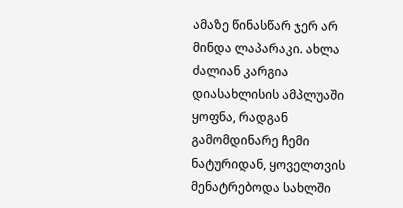ამაზე წინასწარ ჯერ არ მინდა ლაპარაკი. ახლა ძალიან კარგია დიასახლისის ამპლუაში ყოფნა, რადგან გამომდინარე ჩემი ნატურიდან, ყოველთვის მენატრებოდა სახლში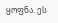ყოფნა. ეს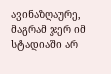ავინაზღაურე, მაგრამ ჯერ იმ სტადიაში არ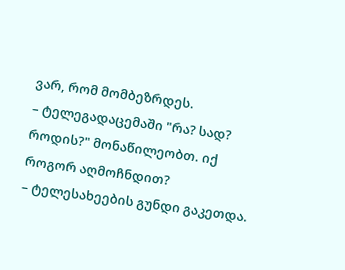ვარ, რომ მომბეზრდეს.
– ტელეგადაცემაში "რა? სად? როდის?" მონაწილეობთ. იქ როგორ აღმოჩნდით?
– ტელესახეების გუნდი გაკეთდა.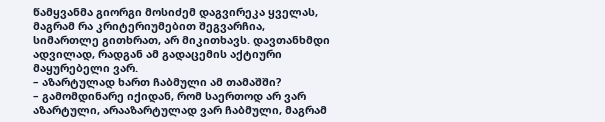წამყვანმა გიორგი მოსიძემ დაგვირეკა ყველას, მაგრამ რა კრიტერიუმებით შეგვარჩია, სიმართლე გითხრათ, არ მიკითხავს. დავთანხმდი ადვილად, რადგან ამ გადაცემის აქტიური მაყურებელი ვარ.
– აზარტულად ხართ ჩაბმული ამ თამაშში?
– გამომდინარე იქიდან, რომ საერთოდ არ ვარ აზარტული, არააზარტულად ვარ ჩაბმული, მაგრამ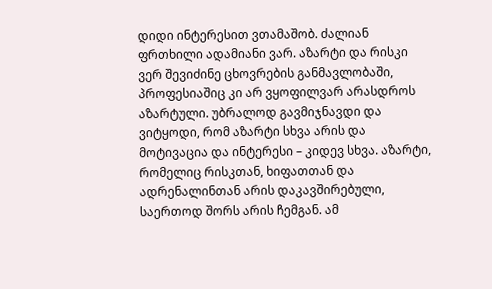დიდი ინტერესით ვთამაშობ. ძალიან ფრთხილი ადამიანი ვარ. აზარტი და რისკი ვერ შევიძინე ცხოვრების განმავლობაში, პროფესიაშიც კი არ ვყოფილვარ არასდროს აზარტული. უბრალოდ გავმიჯნავდი და ვიტყოდი, რომ აზარტი სხვა არის და მოტივაცია და ინტერესი – კიდევ სხვა. აზარტი, რომელიც რისკთან, ხიფათთან და ადრენალინთან არის დაკავშირებული, საერთოდ შორს არის ჩემგან. ამ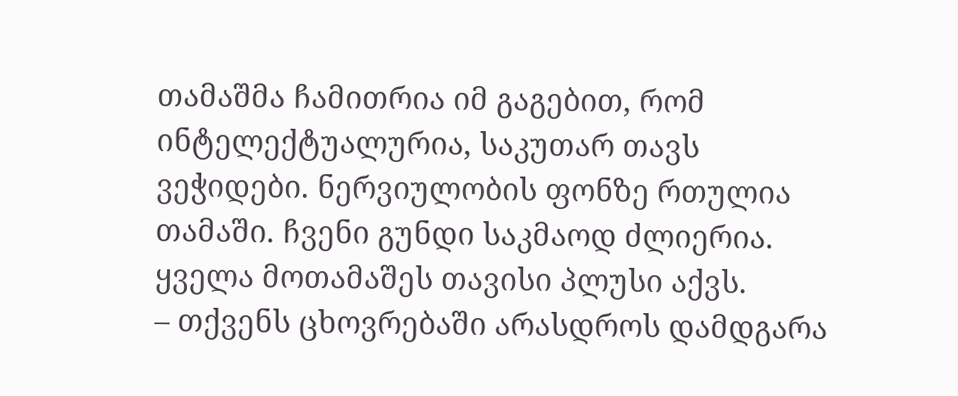თამაშმა ჩამითრია იმ გაგებით, რომ ინტელექტუალურია, საკუთარ თავს ვეჭიდები. ნერვიულობის ფონზე რთულია თამაში. ჩვენი გუნდი საკმაოდ ძლიერია. ყველა მოთამაშეს თავისი პლუსი აქვს.
– თქვენს ცხოვრებაში არასდროს დამდგარა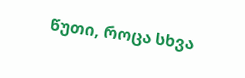წუთი, როცა სხვა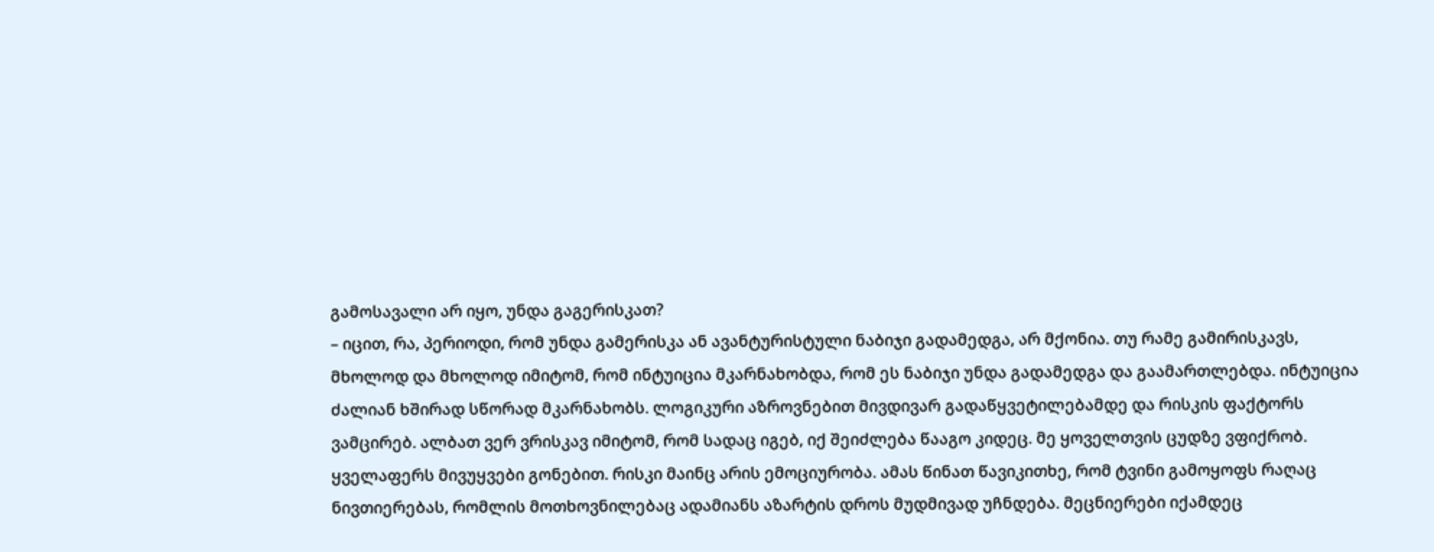გამოსავალი არ იყო, უნდა გაგერისკათ?
– იცით, რა, პერიოდი, რომ უნდა გამერისკა ან ავანტურისტული ნაბიჯი გადამედგა, არ მქონია. თუ რამე გამირისკავს, მხოლოდ და მხოლოდ იმიტომ, რომ ინტუიცია მკარნახობდა, რომ ეს ნაბიჯი უნდა გადამედგა და გაამართლებდა. ინტუიცია ძალიან ხშირად სწორად მკარნახობს. ლოგიკური აზროვნებით მივდივარ გადაწყვეტილებამდე და რისკის ფაქტორს ვამცირებ. ალბათ ვერ ვრისკავ იმიტომ, რომ სადაც იგებ, იქ შეიძლება წააგო კიდეც. მე ყოველთვის ცუდზე ვფიქრობ. ყველაფერს მივუყვები გონებით. რისკი მაინც არის ემოციურობა. ამას წინათ წავიკითხე, რომ ტვინი გამოყოფს რაღაც ნივთიერებას, რომლის მოთხოვნილებაც ადამიანს აზარტის დროს მუდმივად უჩნდება. მეცნიერები იქამდეც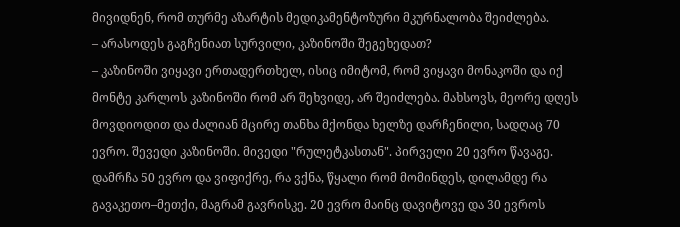მივიდნენ, რომ თურმე აზარტის მედიკამენტოზური მკურნალობა შეიძლება.
– არასოდეს გაგჩენიათ სურვილი, კაზინოში შეგეხედათ?
– კაზინოში ვიყავი ერთადერთხელ, ისიც იმიტომ, რომ ვიყავი მონაკოში და იქ მონტე კარლოს კაზინოში რომ არ შეხვიდე, არ შეიძლება. მახსოვს, მეორე დღეს მოვდიოდით და ძალიან მცირე თანხა მქონდა ხელზე დარჩენილი, სადღაც 70 ევრო. შევედი კაზინოში. მივედი "რულეტკასთან". პირველი 20 ევრო წავაგე. დამრჩა 50 ევრო და ვიფიქრე, რა ვქნა, წყალი რომ მომინდეს, დილამდე რა გავაკეთო–მეთქი, მაგრამ გავრისკე. 20 ევრო მაინც დავიტოვე და 30 ევროს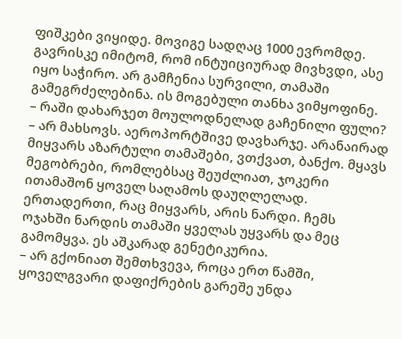ფიშკები ვიყიდე. მოვიგე სადღაც 1000 ევრომდე. გავრისკე იმიტომ, რომ ინტუიციურად მივხვდი, ასე იყო საჭირო. არ გამჩენია სურვილი, თამაში გამეგრძელებინა. ის მოგებული თანხა ვიმყოფინე.
– რაში დახარჯეთ მოულოდნელად გაჩენილი ფული?
– არ მახსოვს. აეროპორტშივე დავხარჯე. არანაირად მიყვარს აზარტული თამაშები, ვთქვათ, ბანქო. მყავს მეგობრები, რომლებსაც შეუძლიათ, ჯოკერი ითამაშონ ყოველ საღამოს დაუღლელად. ერთადერთი, რაც მიყვარს, არის ნარდი. ჩემს ოჯახში ნარდის თამაში ყველას უყვარს და მეც გამომყვა. ეს აშკარად გენეტიკურია.
– არ გქონიათ შემთხვევა, როცა ერთ წამში, ყოველგვარი დაფიქრების გარეშე უნდა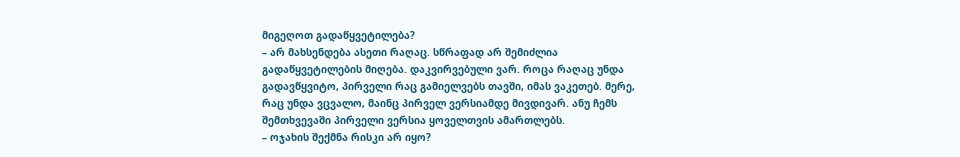მიგეღოთ გადაწყვეტილება?
– არ მახსენდება ასეთი რაღაც. სწრაფად არ შემიძლია გადაწყვეტილების მიღება. დაკვირვებული ვარ. როცა რაღაც უნდა გადავწყვიტო, პირველი რაც გამიელვებს თავში, იმას ვაკეთებ. მერე, რაც უნდა ვცვალო, მაინც პირველ ვერსიამდე მივდივარ. ანუ ჩემს შემთხვევაში პირველი ვერსია ყოველთვის ამართლებს.
– ოჯახის შექმნა რისკი არ იყო?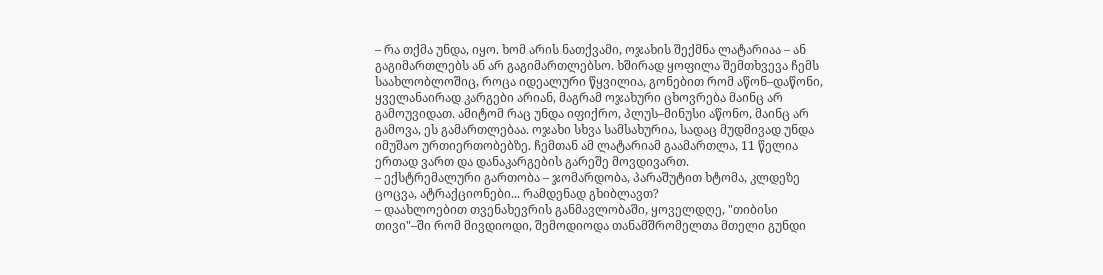– რა თქმა უნდა, იყო. ხომ არის ნათქვამი, ოჯახის შექმნა ლატარიაა – ან გაგიმართლებს ან არ გაგიმართლებსო. ხშირად ყოფილა შემთხვევა ჩემს საახლობლოშიც, როცა იდეალური წყვილია, გონებით რომ აწონ–დაწონი, ყველანაირად კარგები არიან, მაგრამ ოჯახური ცხოვრება მაინც არ გამოუვიდათ. ამიტომ რაც უნდა იფიქრო, პლუს–მინუსი აწონო, მაინც არ გამოვა, ეს გამართლებაა. ოჯახი სხვა სამსახურია, სადაც მუდმივად უნდა იმუშაო ურთიერთობებზე. ჩემთან ამ ლატარიამ გაამართლა, 11 წელია ერთად ვართ და დანაკარგების გარეშე მოვდივართ.
– ექსტრემალური გართობა – ჯომარდობა, პარაშუტით ხტომა, კლდეზე ცოცვა, ატრაქციონები... რამდენად გხიბლავთ?
– დაახლოებით თვენახევრის განმავლობაში, ყოველდღე, "თიბისი თივი"–ში რომ მივდიოდი, შემოდიოდა თანამშრომელთა მთელი გუნდი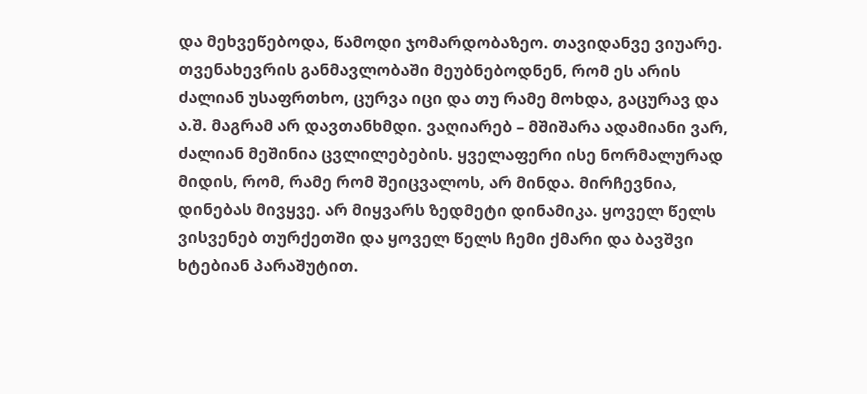და მეხვეწებოდა, წამოდი ჯომარდობაზეო. თავიდანვე ვიუარე. თვენახევრის განმავლობაში მეუბნებოდნენ, რომ ეს არის ძალიან უსაფრთხო, ცურვა იცი და თუ რამე მოხდა, გაცურავ და ა.შ. მაგრამ არ დავთანხმდი. ვაღიარებ – მშიშარა ადამიანი ვარ, ძალიან მეშინია ცვლილებების. ყველაფერი ისე ნორმალურად მიდის, რომ, რამე რომ შეიცვალოს, არ მინდა. მირჩევნია, დინებას მივყვე. არ მიყვარს ზედმეტი დინამიკა. ყოველ წელს ვისვენებ თურქეთში და ყოველ წელს ჩემი ქმარი და ბავშვი ხტებიან პარაშუტით.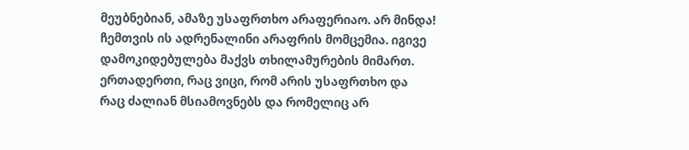მეუბნებიან, ამაზე უსაფრთხო არაფერიაო. არ მინდა! ჩემთვის ის ადრენალინი არაფრის მომცემია. იგივე დამოკიდებულება მაქვს თხილამურების მიმართ. ერთადერთი, რაც ვიცი, რომ არის უსაფრთხო და რაც ძალიან მსიამოვნებს და რომელიც არ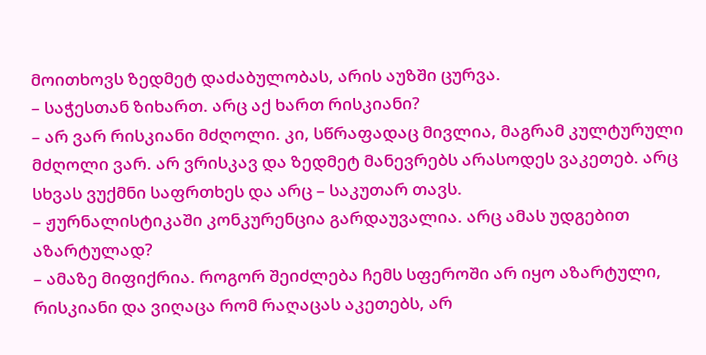მოითხოვს ზედმეტ დაძაბულობას, არის აუზში ცურვა.
– საჭესთან ზიხართ. არც აქ ხართ რისკიანი?
– არ ვარ რისკიანი მძღოლი. კი, სწრაფადაც მივლია, მაგრამ კულტურული მძღოლი ვარ. არ ვრისკავ და ზედმეტ მანევრებს არასოდეს ვაკეთებ. არც სხვას ვუქმნი საფრთხეს და არც – საკუთარ თავს.
– ჟურნალისტიკაში კონკურენცია გარდაუვალია. არც ამას უდგებით აზარტულად?
– ამაზე მიფიქრია. როგორ შეიძლება ჩემს სფეროში არ იყო აზარტული, რისკიანი და ვიღაცა რომ რაღაცას აკეთებს, არ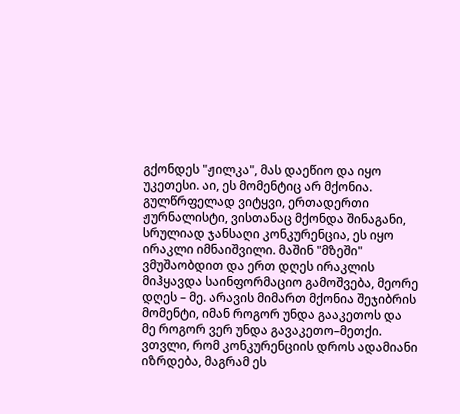გქონდეს "ჟილკა", მას დაეწიო და იყო უკეთესი. აი, ეს მომენტიც არ მქონია. გულწრფელად ვიტყვი, ერთადერთი ჟურნალისტი, ვისთანაც მქონდა შინაგანი, სრულიად ჯანსაღი კონკურენცია, ეს იყო ირაკლი იმნაიშვილი. მაშინ "მზეში" ვმუშაობდით და ერთ დღეს ირაკლის მიჰყავდა საინფორმაციო გამოშვება, მეორე დღეს – მე. არავის მიმართ მქონია შეჯიბრის მომენტი, იმან როგორ უნდა გააკეთოს და მე როგორ ვერ უნდა გავაკეთო–მეთქი. ვთვლი, რომ კონკურენციის დროს ადამიანი იზრდება, მაგრამ ეს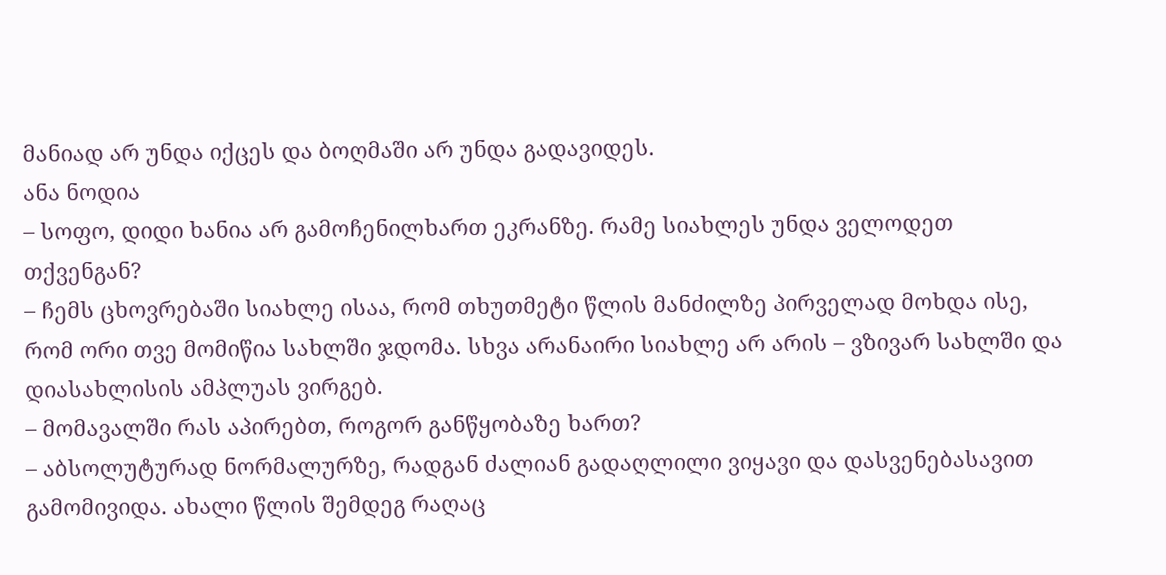მანიად არ უნდა იქცეს და ბოღმაში არ უნდა გადავიდეს.
ანა ნოდია
– სოფო, დიდი ხანია არ გამოჩენილხართ ეკრანზე. რამე სიახლეს უნდა ველოდეთ თქვენგან?
– ჩემს ცხოვრებაში სიახლე ისაა, რომ თხუთმეტი წლის მანძილზე პირველად მოხდა ისე, რომ ორი თვე მომიწია სახლში ჯდომა. სხვა არანაირი სიახლე არ არის – ვზივარ სახლში და დიასახლისის ამპლუას ვირგებ.
– მომავალში რას აპირებთ, როგორ განწყობაზე ხართ?
– აბსოლუტურად ნორმალურზე, რადგან ძალიან გადაღლილი ვიყავი და დასვენებასავით გამომივიდა. ახალი წლის შემდეგ რაღაც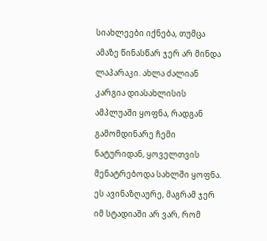სიახლეები იქნება, თუმცა ამაზე წინასწარ ჯერ არ მინდა ლაპარაკი. ახლა ძალიან კარგია დიასახლისის ამპლუაში ყოფნა, რადგან გამომდინარე ჩემი ნატურიდან, ყოველთვის მენატრებოდა სახლში ყოფნა. ეს ავინაზღაურე, მაგრამ ჯერ იმ სტადიაში არ ვარ, რომ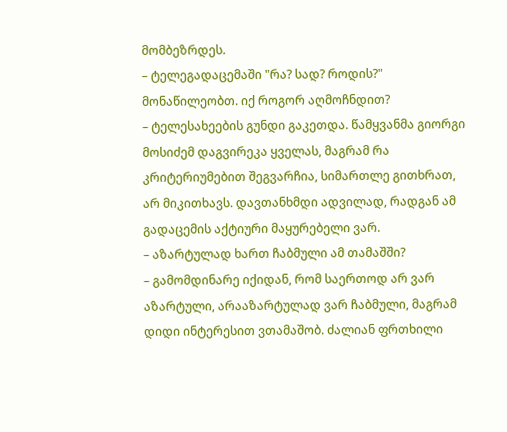მომბეზრდეს.
– ტელეგადაცემაში "რა? სად? როდის?" მონაწილეობთ. იქ როგორ აღმოჩნდით?
– ტელესახეების გუნდი გაკეთდა. წამყვანმა გიორგი მოსიძემ დაგვირეკა ყველას, მაგრამ რა კრიტერიუმებით შეგვარჩია, სიმართლე გითხრათ, არ მიკითხავს. დავთანხმდი ადვილად, რადგან ამ გადაცემის აქტიური მაყურებელი ვარ.
– აზარტულად ხართ ჩაბმული ამ თამაშში?
– გამომდინარე იქიდან, რომ საერთოდ არ ვარ აზარტული, არააზარტულად ვარ ჩაბმული, მაგრამ დიდი ინტერესით ვთამაშობ. ძალიან ფრთხილი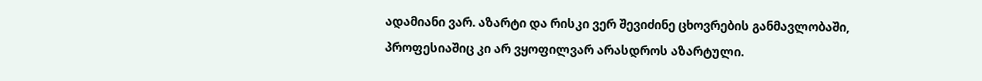ადამიანი ვარ. აზარტი და რისკი ვერ შევიძინე ცხოვრების განმავლობაში, პროფესიაშიც კი არ ვყოფილვარ არასდროს აზარტული.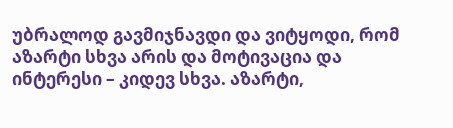უბრალოდ გავმიჯნავდი და ვიტყოდი, რომ აზარტი სხვა არის და მოტივაცია და ინტერესი – კიდევ სხვა. აზარტი,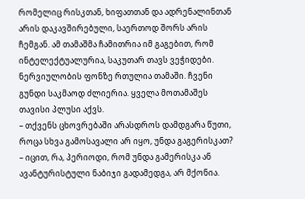რომელიც რისკთან, ხიფათთან და ადრენალინთან არის დაკავშირებული, საერთოდ შორს არის ჩემგან. ამ თამაშმა ჩამითრია იმ გაგებით, რომ ინტელექტუალურია, საკუთარ თავს ვეჭიდები. ნერვიულობის ფონზე რთულია თამაში. ჩვენი გუნდი საკმაოდ ძლიერია. ყველა მოთამაშეს თავისი პლუსი აქვს.
– თქვენს ცხოვრებაში არასდროს დამდგარა წუთი, როცა სხვა გამოსავალი არ იყო, უნდა გაგერისკათ?
– იცით, რა, პერიოდი, რომ უნდა გამერისკა ან ავანტურისტული ნაბიჯი გადამედგა, არ მქონია.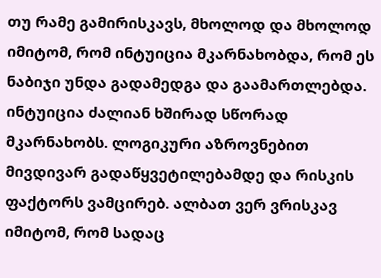თუ რამე გამირისკავს, მხოლოდ და მხოლოდ იმიტომ, რომ ინტუიცია მკარნახობდა, რომ ეს ნაბიჯი უნდა გადამედგა და გაამართლებდა. ინტუიცია ძალიან ხშირად სწორად მკარნახობს. ლოგიკური აზროვნებით მივდივარ გადაწყვეტილებამდე და რისკის ფაქტორს ვამცირებ. ალბათ ვერ ვრისკავ იმიტომ, რომ სადაც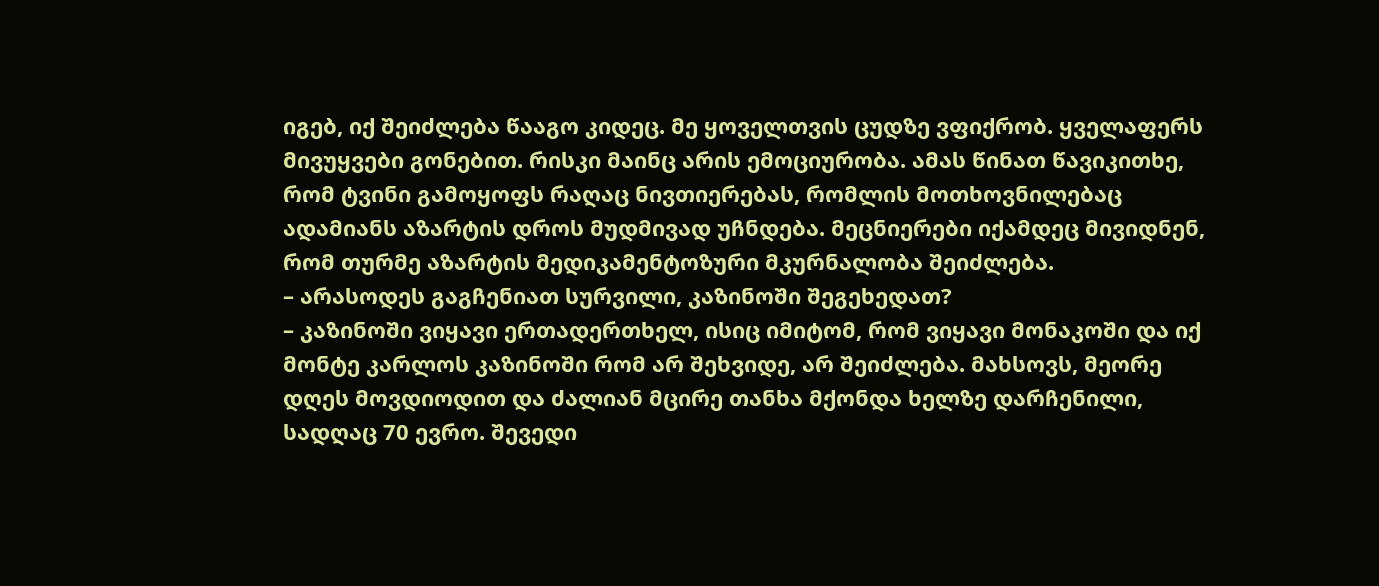იგებ, იქ შეიძლება წააგო კიდეც. მე ყოველთვის ცუდზე ვფიქრობ. ყველაფერს მივუყვები გონებით. რისკი მაინც არის ემოციურობა. ამას წინათ წავიკითხე, რომ ტვინი გამოყოფს რაღაც ნივთიერებას, რომლის მოთხოვნილებაც ადამიანს აზარტის დროს მუდმივად უჩნდება. მეცნიერები იქამდეც მივიდნენ, რომ თურმე აზარტის მედიკამენტოზური მკურნალობა შეიძლება.
– არასოდეს გაგჩენიათ სურვილი, კაზინოში შეგეხედათ?
– კაზინოში ვიყავი ერთადერთხელ, ისიც იმიტომ, რომ ვიყავი მონაკოში და იქ მონტე კარლოს კაზინოში რომ არ შეხვიდე, არ შეიძლება. მახსოვს, მეორე დღეს მოვდიოდით და ძალიან მცირე თანხა მქონდა ხელზე დარჩენილი, სადღაც 70 ევრო. შევედი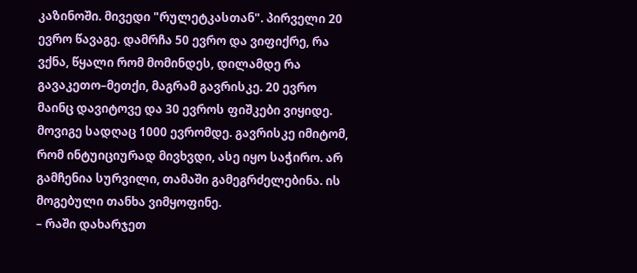კაზინოში. მივედი "რულეტკასთან". პირველი 20 ევრო წავაგე. დამრჩა 50 ევრო და ვიფიქრე, რა ვქნა, წყალი რომ მომინდეს, დილამდე რა გავაკეთო–მეთქი, მაგრამ გავრისკე. 20 ევრო მაინც დავიტოვე და 30 ევროს ფიშკები ვიყიდე. მოვიგე სადღაც 1000 ევრომდე. გავრისკე იმიტომ, რომ ინტუიციურად მივხვდი, ასე იყო საჭირო. არ გამჩენია სურვილი, თამაში გამეგრძელებინა. ის მოგებული თანხა ვიმყოფინე.
– რაში დახარჯეთ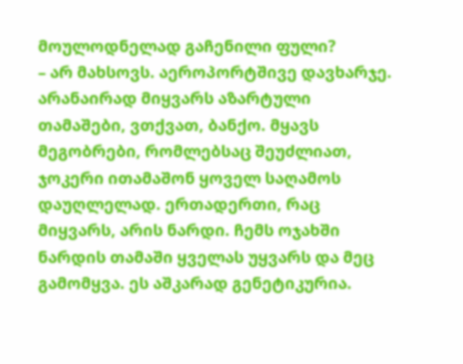მოულოდნელად გაჩენილი ფული?
– არ მახსოვს. აეროპორტშივე დავხარჯე. არანაირად მიყვარს აზარტული თამაშები, ვთქვათ, ბანქო. მყავს მეგობრები, რომლებსაც შეუძლიათ, ჯოკერი ითამაშონ ყოველ საღამოს დაუღლელად. ერთადერთი, რაც მიყვარს, არის ნარდი. ჩემს ოჯახში ნარდის თამაში ყველას უყვარს და მეც გამომყვა. ეს აშკარად გენეტიკურია.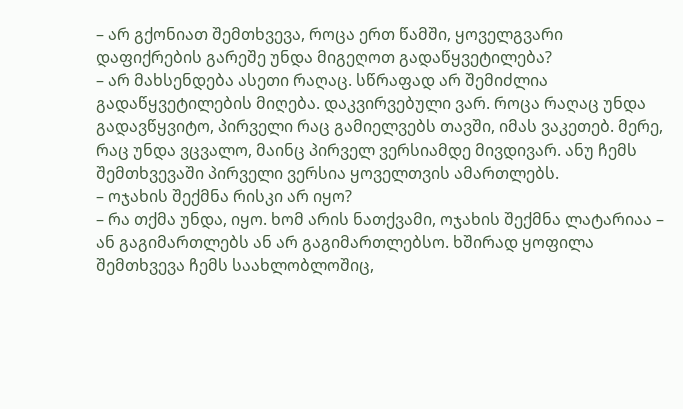– არ გქონიათ შემთხვევა, როცა ერთ წამში, ყოველგვარი დაფიქრების გარეშე უნდა მიგეღოთ გადაწყვეტილება?
– არ მახსენდება ასეთი რაღაც. სწრაფად არ შემიძლია გადაწყვეტილების მიღება. დაკვირვებული ვარ. როცა რაღაც უნდა გადავწყვიტო, პირველი რაც გამიელვებს თავში, იმას ვაკეთებ. მერე, რაც უნდა ვცვალო, მაინც პირველ ვერსიამდე მივდივარ. ანუ ჩემს შემთხვევაში პირველი ვერსია ყოველთვის ამართლებს.
– ოჯახის შექმნა რისკი არ იყო?
– რა თქმა უნდა, იყო. ხომ არის ნათქვამი, ოჯახის შექმნა ლატარიაა – ან გაგიმართლებს ან არ გაგიმართლებსო. ხშირად ყოფილა შემთხვევა ჩემს საახლობლოშიც,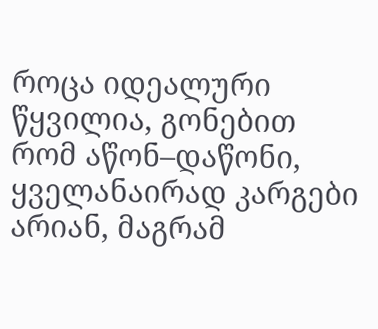როცა იდეალური წყვილია, გონებით რომ აწონ–დაწონი, ყველანაირად კარგები არიან, მაგრამ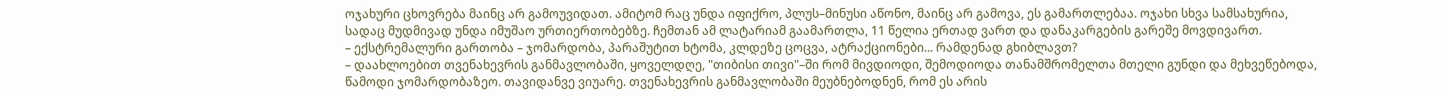ოჯახური ცხოვრება მაინც არ გამოუვიდათ. ამიტომ რაც უნდა იფიქრო, პლუს–მინუსი აწონო, მაინც არ გამოვა, ეს გამართლებაა. ოჯახი სხვა სამსახურია, სადაც მუდმივად უნდა იმუშაო ურთიერთობებზე. ჩემთან ამ ლატარიამ გაამართლა, 11 წელია ერთად ვართ და დანაკარგების გარეშე მოვდივართ.
– ექსტრემალური გართობა – ჯომარდობა, პარაშუტით ხტომა, კლდეზე ცოცვა, ატრაქციონები... რამდენად გხიბლავთ?
– დაახლოებით თვენახევრის განმავლობაში, ყოველდღე, "თიბისი თივი"–ში რომ მივდიოდი, შემოდიოდა თანამშრომელთა მთელი გუნდი და მეხვეწებოდა, წამოდი ჯომარდობაზეო. თავიდანვე ვიუარე. თვენახევრის განმავლობაში მეუბნებოდნენ, რომ ეს არის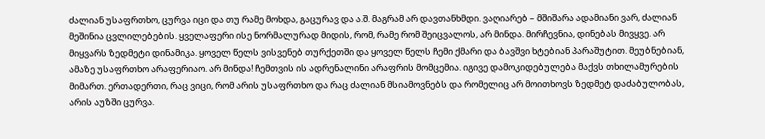ძალიან უსაფრთხო, ცურვა იცი და თუ რამე მოხდა, გაცურავ და ა.შ. მაგრამ არ დავთანხმდი. ვაღიარებ – მშიშარა ადამიანი ვარ, ძალიან მეშინია ცვლილებების. ყველაფერი ისე ნორმალურად მიდის, რომ, რამე რომ შეიცვალოს, არ მინდა. მირჩევნია, დინებას მივყვე. არ მიყვარს ზედმეტი დინამიკა. ყოველ წელს ვისვენებ თურქეთში და ყოველ წელს ჩემი ქმარი და ბავშვი ხტებიან პარაშუტით. მეუბნებიან, ამაზე უსაფრთხო არაფერიაო. არ მინდა! ჩემთვის ის ადრენალინი არაფრის მომცემია. იგივე დამოკიდებულება მაქვს თხილამურების მიმართ. ერთადერთი, რაც ვიცი, რომ არის უსაფრთხო და რაც ძალიან მსიამოვნებს და რომელიც არ მოითხოვს ზედმეტ დაძაბულობას, არის აუზში ცურვა.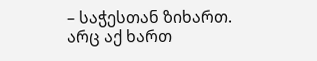– საჭესთან ზიხართ. არც აქ ხართ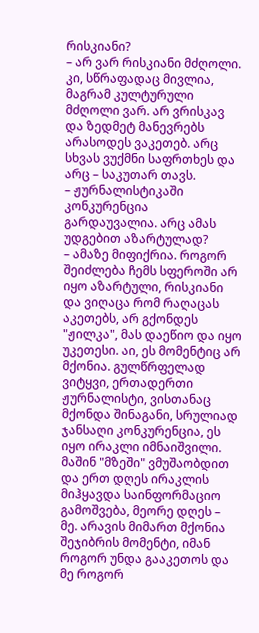რისკიანი?
– არ ვარ რისკიანი მძღოლი. კი, სწრაფადაც მივლია, მაგრამ კულტურული მძღოლი ვარ. არ ვრისკავ და ზედმეტ მანევრებს არასოდეს ვაკეთებ. არც სხვას ვუქმნი საფრთხეს და არც – საკუთარ თავს.
– ჟურნალისტიკაში კონკურენცია გარდაუვალია. არც ამას უდგებით აზარტულად?
– ამაზე მიფიქრია. როგორ შეიძლება ჩემს სფეროში არ იყო აზარტული, რისკიანი და ვიღაცა რომ რაღაცას აკეთებს, არ გქონდეს "ჟილკა", მას დაეწიო და იყო უკეთესი. აი, ეს მომენტიც არ მქონია. გულწრფელად ვიტყვი, ერთადერთი ჟურნალისტი, ვისთანაც მქონდა შინაგანი, სრულიად ჯანსაღი კონკურენცია, ეს იყო ირაკლი იმნაიშვილი. მაშინ "მზეში" ვმუშაობდით და ერთ დღეს ირაკლის მიჰყავდა საინფორმაციო გამოშვება, მეორე დღეს – მე. არავის მიმართ მქონია შეჯიბრის მომენტი, იმან როგორ უნდა გააკეთოს და მე როგორ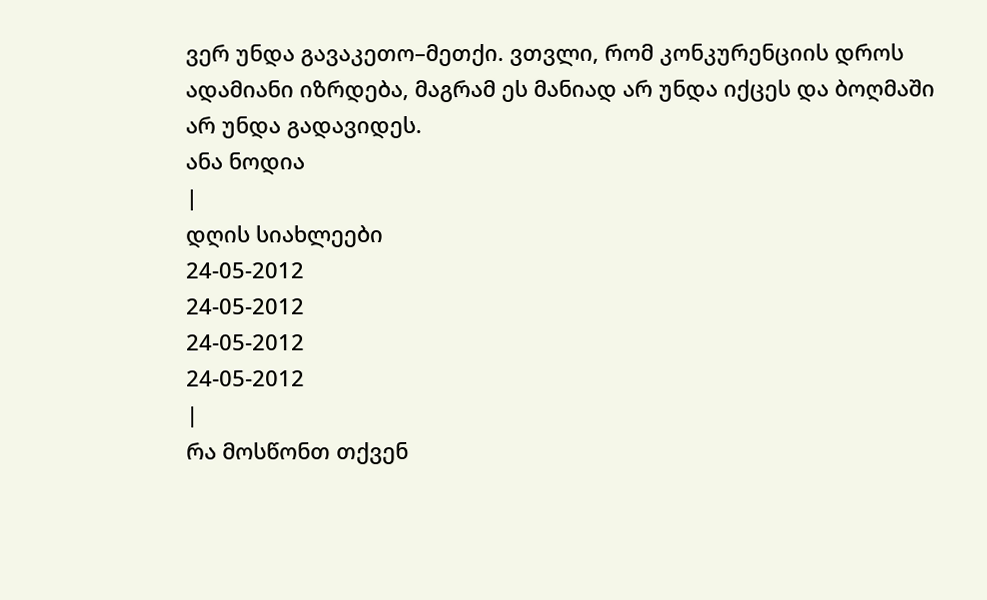ვერ უნდა გავაკეთო–მეთქი. ვთვლი, რომ კონკურენციის დროს ადამიანი იზრდება, მაგრამ ეს მანიად არ უნდა იქცეს და ბოღმაში არ უნდა გადავიდეს.
ანა ნოდია
|
დღის სიახლეები
24-05-2012
24-05-2012
24-05-2012
24-05-2012
|
რა მოსწონთ თქვენ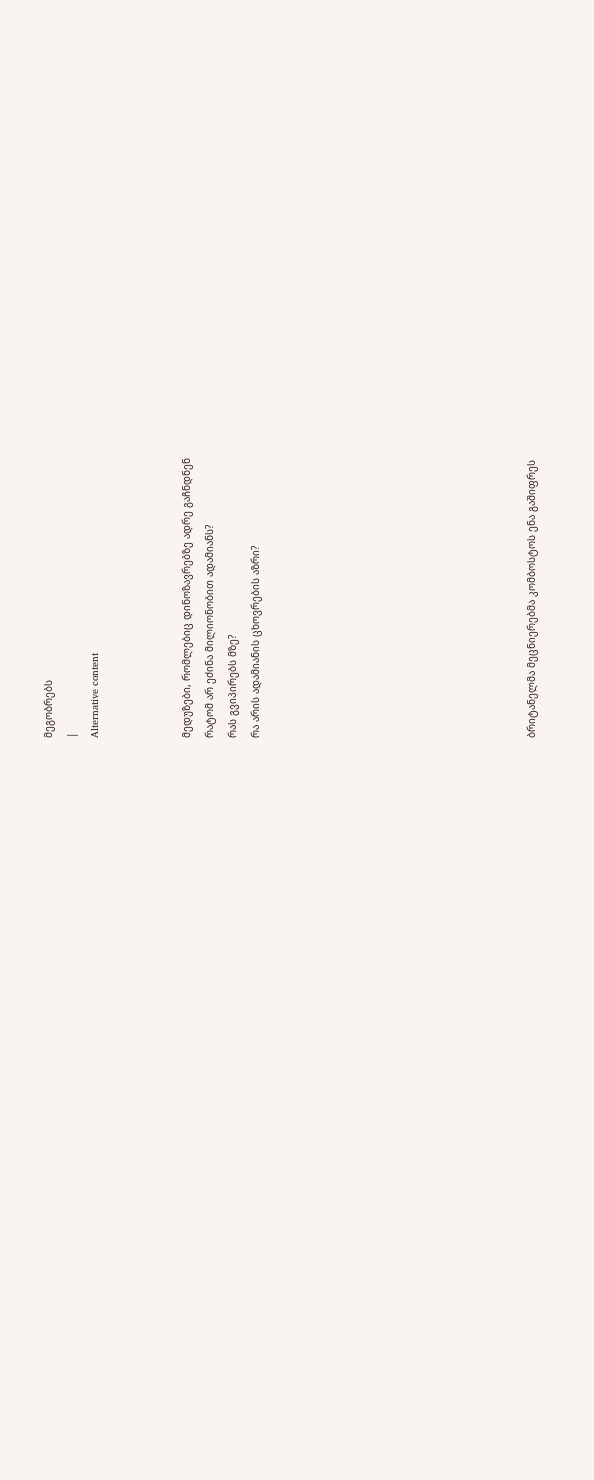მეგობრებს
|
Alternative content



მედუზები, რომლებიც დინოზავრებზე ადრე გაჩნდნენ
რატომ არ ეძინა მილიონობით ადამიანს?
რას გვიპირებს მზე?
რა არის ადამიანის ცხოვრების აზრი?











ბრიტანელმა მეცნიერებმა კომბოსტოს ენა გაშიფრეს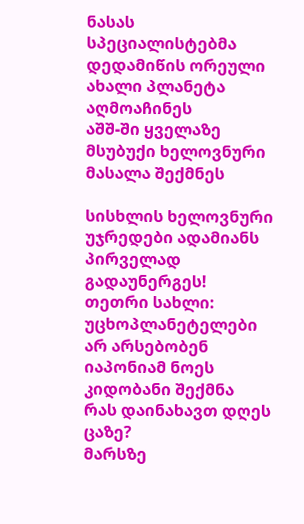ნასას სპეციალისტებმა დედამიწის ორეული ახალი პლანეტა აღმოაჩინეს
აშშ-ში ყველაზე მსუბუქი ხელოვნური მასალა შექმნეს

სისხლის ხელოვნური უჯრედები ადამიანს პირველად გადაუნერგეს!
თეთრი სახლი: უცხოპლანეტელები არ არსებობენ
იაპონიამ ნოეს კიდობანი შექმნა
რას დაინახავთ დღეს ცაზე?
მარსზე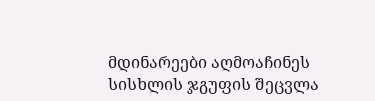მდინარეები აღმოაჩინეს
სისხლის ჯგუფის შეცვლა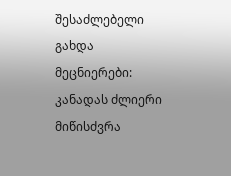შესაძლებელი გახდა
მეცნიერები: კანადას ძლიერი მიწისძვრა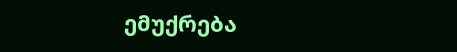ემუქრება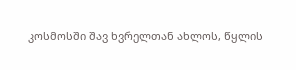კოსმოსში შავ ხვრელთან ახლოს, წყლის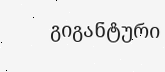გიგანტური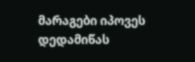მარაგები იპოვეს
დედამიწას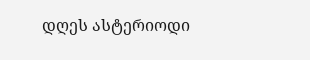დღეს ასტერიოდი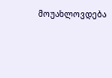მოუახლოვდება